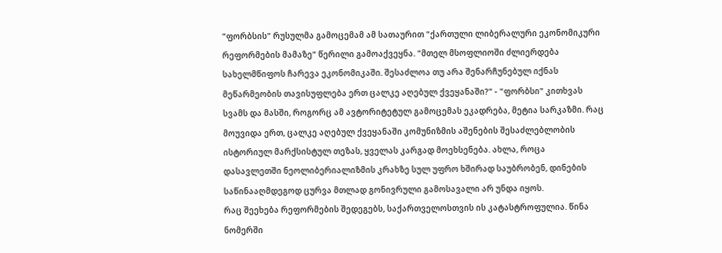"ფორბსის" რუსულმა გამოცემამ ამ სათაურით "ქართული ლიბერალური ეკონომიკური რეფორმების მამაზე" წერილი გამოაქვეყნა. "მთელ მსოფლიოში ძლიერდება სახელმწიფოს ჩარევა ეკონომიკაში. შესაძლოა თუ არა შენარჩუნებულ იქნას მეწარმეობის თავისუფლება ერთ ცალკე აღებულ ქვეყანაში?" - "ფორბსი" კითხვას სვამს და მასში, როგორც ამ ავტორიტეტულ გამოცემას ეკადრება, მეტია სარკაზმი. რაც მოუვიდა ერთ, ცალკე აღებულ ქვეყანაში კომუნიზმის აშენების შესაძლებლობის ისტორიულ მარქსისტულ თეზას, ყველას კარგად მოეხსენება. ახლა, როცა დასავლეთში ნეოლიბერიალიზმის კრახზე სულ უფრო ხშირად საუბრობენ, დინების საწინააღმდეგოდ ცურვა მთლად გონივრული გამოსავალი არ უნდა იყოს.
რაც შეეხება რეფორმების შედეგებს, საქართველოსთვის ის კატასტროფულია. წინა ნომერში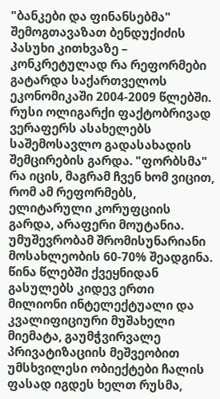"ბანკები და ფინანსებმა" შემოგთავაზათ ბენდუქიძის პასუხი კითხვაზე – კონკრეტულად რა რეფორმები გატარდა საქართველოს ეკონომიკაში 2004-2009 წლებში. რუსი ოლიგარქი ფაქტობრივად ვერაფერს ასახელებს საშემოსავლო გადასახადის შემცირების გარდა. "ფორბსმა" რა იცის, მაგრამ ჩვენ ხომ ვიცით, რომ ამ რეფორმებს, ელიტარული კორუფციის გარდა, არაფერი მოუტანია. უმუშევრობამ შრომისუნარიანი მოსახლეობის 60-70% შეადგინა. წინა წლებში ქვეყნიდან გასულებს კიდევ ერთი მილიონი ინტელექტუალი და კვალიფიციური მუშახელი მიემატა, გაუმჭვირვალე პრივატიზაციის მეშვეობით უმსხვილესი ობიექტები ჩალის ფასად იგდეს ხელთ რუსმა,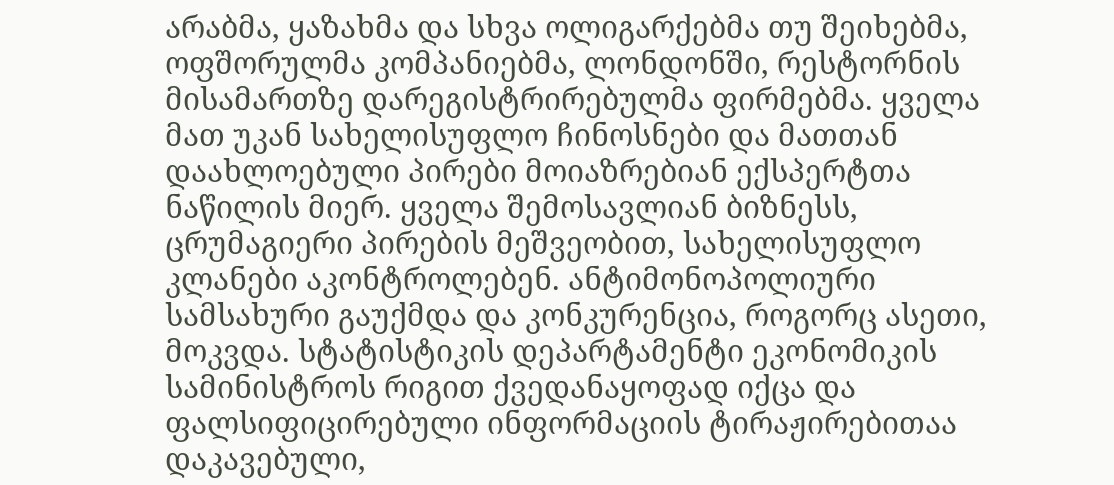არაბმა, ყაზახმა და სხვა ოლიგარქებმა თუ შეიხებმა, ოფშორულმა კომპანიებმა, ლონდონში, რესტორნის მისამართზე დარეგისტრირებულმა ფირმებმა. ყველა მათ უკან სახელისუფლო ჩინოსნები და მათთან დაახლოებული პირები მოიაზრებიან ექსპერტთა ნაწილის მიერ. ყველა შემოსავლიან ბიზნესს, ცრუმაგიერი პირების მეშვეობით, სახელისუფლო კლანები აკონტროლებენ. ანტიმონოპოლიური სამსახური გაუქმდა და კონკურენცია, როგორც ასეთი, მოკვდა. სტატისტიკის დეპარტამენტი ეკონომიკის სამინისტროს რიგით ქვედანაყოფად იქცა და ფალსიფიცირებული ინფორმაციის ტირაჟირებითაა დაკავებული,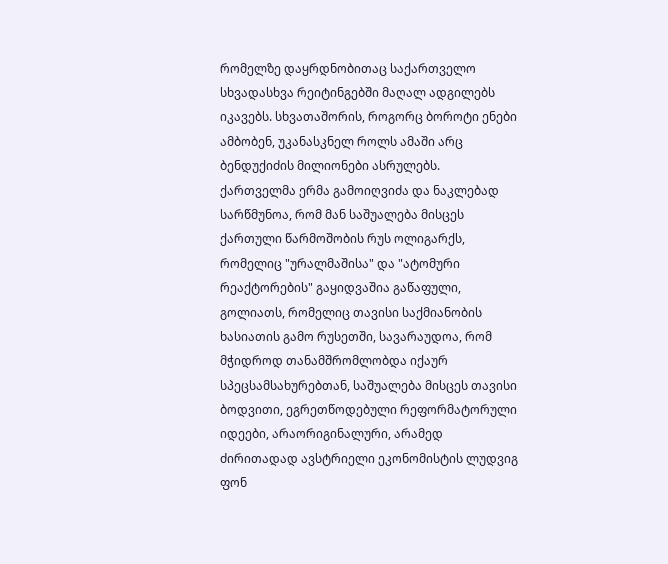რომელზე დაყრდნობითაც საქართველო სხვადასხვა რეიტინგებში მაღალ ადგილებს იკავებს. სხვათაშორის, როგორც ბოროტი ენები ამბობენ, უკანასკნელ როლს ამაში არც ბენდუქიძის მილიონები ასრულებს.
ქართველმა ერმა გამოიღვიძა და ნაკლებად სარწმუნოა, რომ მან საშუალება მისცეს ქართული წარმოშობის რუს ოლიგარქს, რომელიც "ურალმაშისა" და "ატომური რეაქტორების" გაყიდვაშია გაწაფული, გოლიათს, რომელიც თავისი საქმიანობის ხასიათის გამო რუსეთში, სავარაუდოა, რომ მჭიდროდ თანამშრომლობდა იქაურ სპეცსამსახურებთან, საშუალება მისცეს თავისი ბოდვითი, ეგრეთწოდებული რეფორმატორული იდეები, არაორიგინალური, არამედ ძირითადად ავსტრიელი ეკონომისტის ლუდვიგ ფონ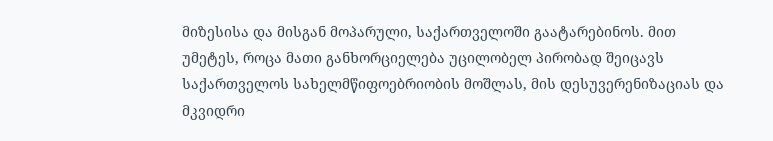მიზესისა და მისგან მოპარული, საქართველოში გაატარებინოს. მით უმეტეს, როცა მათი განხორციელება უცილობელ პირობად შეიცავს საქართველოს სახელმწიფოებრიობის მოშლას, მის დესუვერენიზაციას და მკვიდრი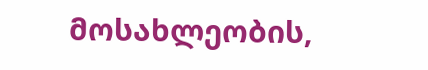მოსახლეობის,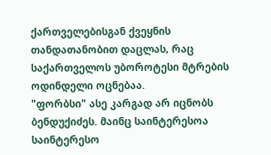ქართველებისგან ქვეყნის თანდათანობით დაცლას, რაც საქართველოს უბოროტესი მტრების ოდინდელი ოცნებაა.
"ფორბსი" ასე კარგად არ იცნობს ბენდუქიძეს. მაინც საინტერესოა საინტერესო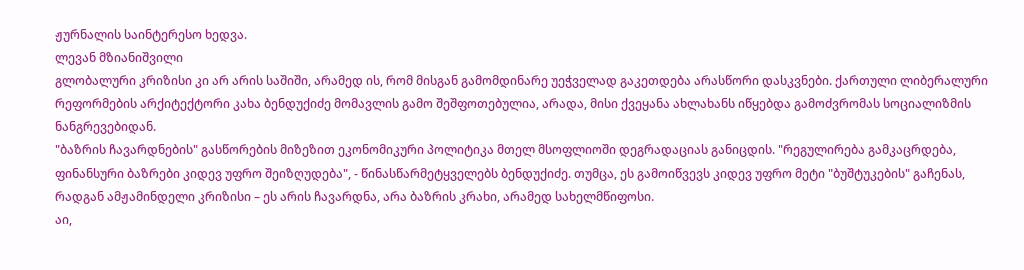ჟურნალის საინტერესო ხედვა.
ლევან მზიანიშვილი
გლობალური კრიზისი კი არ არის საშიში, არამედ ის, რომ მისგან გამომდინარე უეჭველად გაკეთდება არასწორი დასკვნები. ქართული ლიბერალური რეფორმების არქიტექტორი კახა ბენდუქიძე მომავლის გამო შეშფოთებულია, არადა, მისი ქვეყანა ახლახანს იწყებდა გამოძვრომას სოციალიზმის ნანგრევებიდან.
"ბაზრის ჩავარდნების" გასწორების მიზეზით ეკონომიკური პოლიტიკა მთელ მსოფლიოში დეგრადაციას განიცდის. "რეგულირება გამკაცრდება, ფინანსური ბაზრები კიდევ უფრო შეიზღუდება", - წინასწარმეტყველებს ბენდუქიძე. თუმცა, ეს გამოიწვევს კიდევ უფრო მეტი "ბუშტუკების" გაჩენას, რადგან ამჟამინდელი კრიზისი – ეს არის ჩავარდნა, არა ბაზრის კრახი, არამედ სახელმწიფოსი.
აი,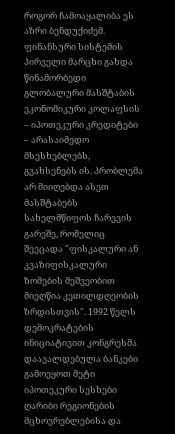როგორ ჩამოაყალიბა ეს აზრი ბენდუქიძემ. ფინანსური სისტემის პირველი მარცხი გახდა წინამორბედი გლობალური მასშტაბის ეკონომიკური კოლაფსის – იპოთეკური კრედიტები – არასაიმედო მსესხებლებს, გვახსენებს ის. პრობლემა არ მიიღებდა ასეთ მასშტაბებს სახელმწიფოს ჩარევის გარეშე, რომელიც შეეცადა "ფისკალური ან კვაზიფისკალური ზომების მეშვეობით მიეღწია კეთილდღეობის ზრდისთვის". 1992 წელს დემოკრატების ინიციატივით კონგრესმა დაავალდებულა ბანკები გამოეყოთ მეტი იპოთეკური სესხები ღარიბი რეგიონების მცხოვრებლებისა და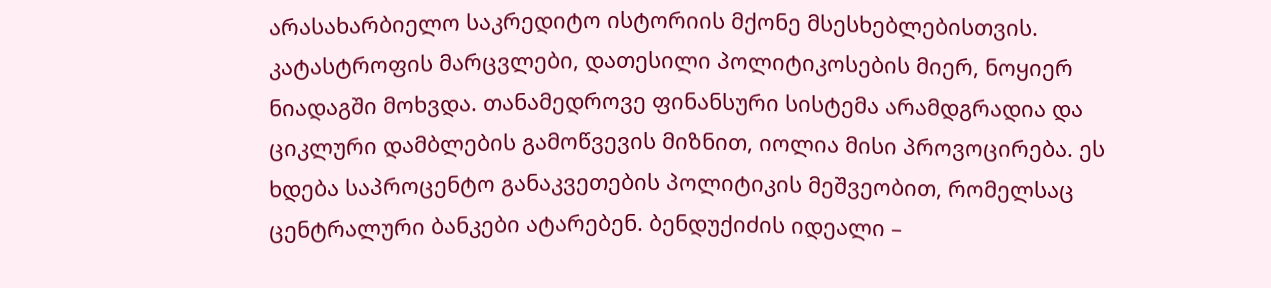არასახარბიელო საკრედიტო ისტორიის მქონე მსესხებლებისთვის.
კატასტროფის მარცვლები, დათესილი პოლიტიკოსების მიერ, ნოყიერ ნიადაგში მოხვდა. თანამედროვე ფინანსური სისტემა არამდგრადია და ციკლური დამბლების გამოწვევის მიზნით, იოლია მისი პროვოცირება. ეს ხდება საპროცენტო განაკვეთების პოლიტიკის მეშვეობით, რომელსაც ცენტრალური ბანკები ატარებენ. ბენდუქიძის იდეალი –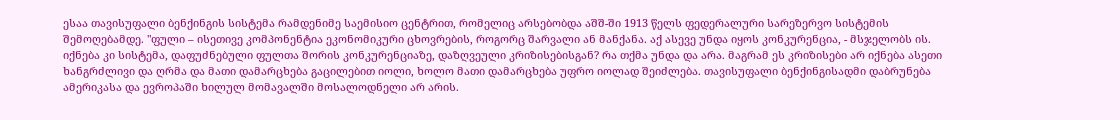ესაა თავისუფალი ბენქინგის სისტემა რამდენიმე საემისიო ცენტრით, რომელიც არსებობდა აშშ-ში 1913 წელს ფედერალური სარეზერვო სისტემის შემოღებამდე. "ფული – ისეთივე კომპონენტია ეკონომიკური ცხოვრების, როგორც შარვალი ან მანქანა. აქ ასევე უნდა იყოს კონკურენცია, - მსჯელობს ის. იქნება კი სისტემა, დაფუძნებული ფულთა შორის კონკურენციაზე, დაზღვეული კრიზისებისგან? რა თქმა უნდა და არა. მაგრამ ეს კრიზისები არ იქნება ასეთი ხანგრძლივი და ღრმა და მათი დამარცხება გაცილებით იოლი, ხოლო მათი დამარცხება უფრო იოლად შეიძლება. თავისუფალი ბენქინგისადმი დაბრუნება ამერიკასა და ევროპაში ხილულ მომავალში მოსალოდნელი არ არის.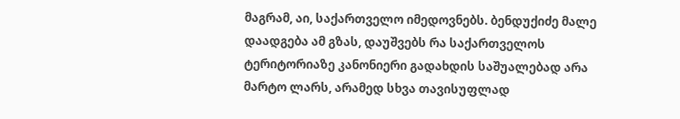მაგრამ, აი, საქართველო იმედოვნებს. ბენდუქიძე მალე დაადგება ამ გზას, დაუშვებს რა საქართველოს ტერიტორიაზე კანონიერი გადახდის საშუალებად არა მარტო ლარს, არამედ სხვა თავისუფლად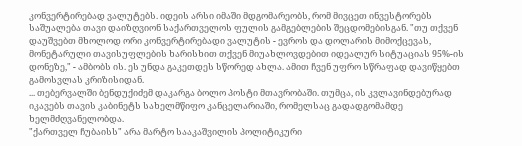კონვერტირებად ვალუტებს. იდეის არსი იმაში მდგომარეობს, რომ მივცეთ ინვესტორებს საშუალება თავი დაიზღვიონ საქართველოს ფულის გამგებლების შეცდომებისგან. "თუ თქვენ დაუშვებთ მხოლოდ ორი კონვერტირებადი ვალუტის - ევროს და დოლარის მიმოქცევას, მონეტარული თავისუფლების ხარისხით თქვენ მიუახლოვდებით იდეალურ სიტუაციას 95%-ის დონეზე," - ამბობს ის. ეს უნდა გაკეთდეს სწორედ ახლა. ამით ჩვენ უფრო სწრაფად დავიწყებთ გამოსვლას კრიზისიდან.
... თებერვალში ბენდუქიძემ დაკარგა ბოლო პოსტი მთავრობაში. თუმცა, ის კვლავინდებურად იკავებს თავის კაბინეტს სახელმწიფო კანცელარიაში, რომელსაც გადადგომამდე ხელმძღვანელობდა.
"ქართველ ჩუბაისს" არა მარტო სააკაშვილის პოლიტიკური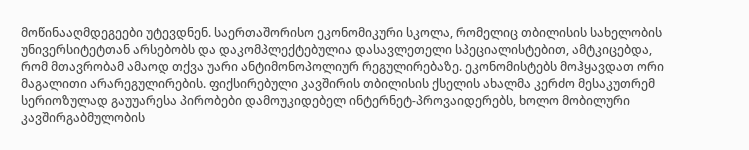მოწინააღმდეგეები უტევდნენ. საერთაშორისო ეკონომიკური სკოლა, რომელიც თბილისის სახელობის უნივერსიტეტთან არსებობს და დაკომპლექტებულია დასავლეთელი სპეციალისტებით, ამტკიცებდა, რომ მთავრობამ ამაოდ თქვა უარი ანტიმონოპოლიურ რეგულირებაზე. ეკონომისტებს მოჰყავდათ ორი მაგალითი არარეგულირების. ფიქსირებული კავშირის თბილისის ქსელის ახალმა კერძო მესაკუთრემ სერიოზულად გაუუარესა პირობები დამოუკიდებელ ინტერნეტ-პროვაიდერებს, ხოლო მობილური კავშირგაბმულობის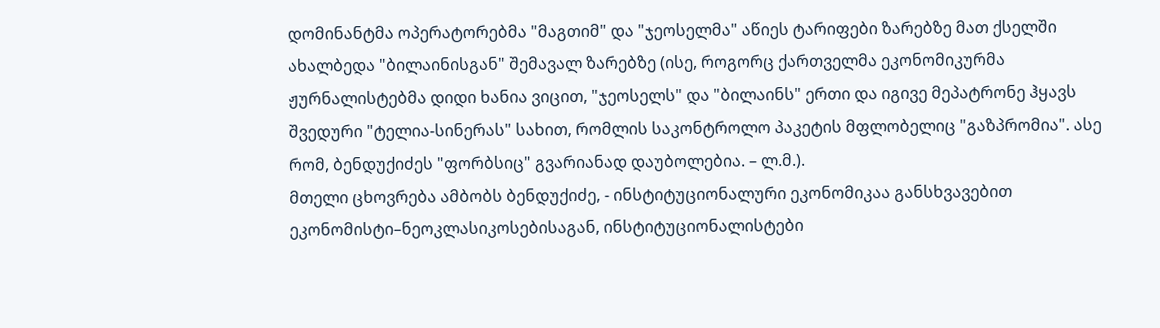დომინანტმა ოპერატორებმა "მაგთიმ" და "ჯეოსელმა" აწიეს ტარიფები ზარებზე მათ ქსელში ახალბედა "ბილაინისგან" შემავალ ზარებზე (ისე, როგორც ქართველმა ეკონომიკურმა ჟურნალისტებმა დიდი ხანია ვიცით, "ჯეოსელს" და "ბილაინს" ერთი და იგივე მეპატრონე ჰყავს შვედური "ტელია-სინერას" სახით, რომლის საკონტროლო პაკეტის მფლობელიც "გაზპრომია". ასე რომ, ბენდუქიძეს "ფორბსიც" გვარიანად დაუბოლებია. – ლ.მ.).
მთელი ცხოვრება ამბობს ბენდუქიძე, - ინსტიტუციონალური ეკონომიკაა განსხვავებით ეკონომისტი–ნეოკლასიკოსებისაგან, ინსტიტუციონალისტები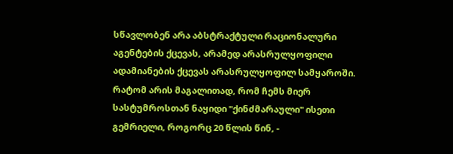სწავლობენ არა აბსტრაქტული რაციონალური აგენტების ქცევას, არამედ არასრულყოფილი ადამიანების ქცევას არასრულყოფილ სამყაროში.
რატომ არის მაგალითად, რომ ჩემს მიერ სასტუმროსთან ნაყიდი "ქინძმარაული" ისეთი გემრიელი, როგორც 20 წლის წინ, -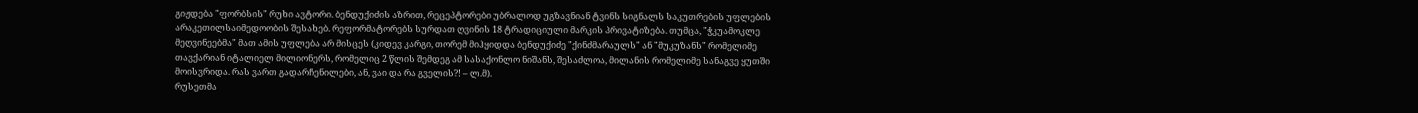გიჟდება "ფორბსის" რუხი ავტორი. ბენდუქიძის აზრით, რეცეპტორები უბრალოდ უგზავნიან ტვინს სიგნალს საკუთრების უფლების არაკეთილსაიმედოობის შესახებ. რეფორმატორებს სურდათ ღვინის 18 ტრადიციული მარკის პრივატიზება. თუმცა, "ჭკუამოკლე მეღვინეებმა" მათ ამის უფლება არ მისცეს (კიდევ კარგი, თორემ მიჰყიდდა ბენდუქიძე "ქინძმარაულს" ან "მუკუზანს" რომელიმე თავქარიან იტალიელ მილიონერს, რომელიც 2 წლის შემდეგ ამ სასაქონლო ნიშანს, შესაძლოა, მილანის რომელიმე სანაგვე ყუთში მოისვრიდა. რას ვართ გადარჩენილები, ან, ვაი და რა გველის?! – ლ.მ).
რუსეთმა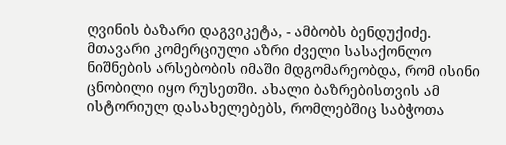ღვინის ბაზარი დაგვიკეტა, - ამბობს ბენდუქიძე. მთავარი კომერციული აზრი ძველი სასაქონლო ნიშნების არსებობის იმაში მდგომარეობდა, რომ ისინი ცნობილი იყო რუსეთში. ახალი ბაზრებისთვის ამ ისტორიულ დასახელებებს, რომლებშიც საბჭოთა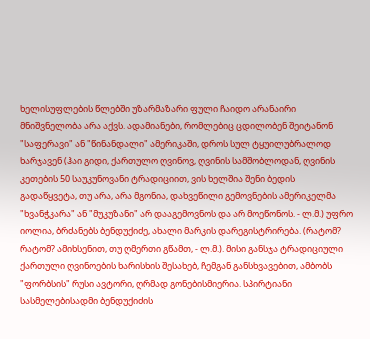ხელისუფლების წლებში უზარმაზარი ფული ჩაიდო არანაირი მნიშვნელობა არა აქვს. ადამიანები, რომლებიც ცდილობენ შეიტანონ "საფერავი" ან "წინანდალი" ამერიკაში, დროს სულ ტყუილუბრალოდ ხარჯავენ (ჰაი გიდი, ქართულო ღვინოვ, ღვინის სამშობლოდან, ღვინის კეთების 50 საუკუნოვანი ტრადიციით, ვის ხელშია შენი ბედის გადაწყვეტა, თუ არა, არა მგონია, დახვეწილი გემოვნების ამერიკელმა "ხვანჭკარა" ან "მუკუზანი" არ დააგემოვნოს და არ მოეწონოს. - ლ.მ.) უფრო იოლია, ბრძანებს ბენდუქიძე, ახალი მარკის დარეგისტრირება. (რატომ? რატომ? ამიხსენით, თუ ღმერთი გწამთ, - ლ.მ.). მისი განსჯა ტრადიციული ქართული ღვინოების ხარისხის შესახებ, ჩემგან განსხვავებით, ამბობს "ფორბსის" რუსი ავტორი, ღრმად გონებისმიერია. სპირტიანი სასმელებისადმი ბენდუქიძის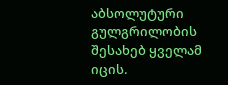აბსოლუტური გულგრილობის შესახებ ყველამ იცის.